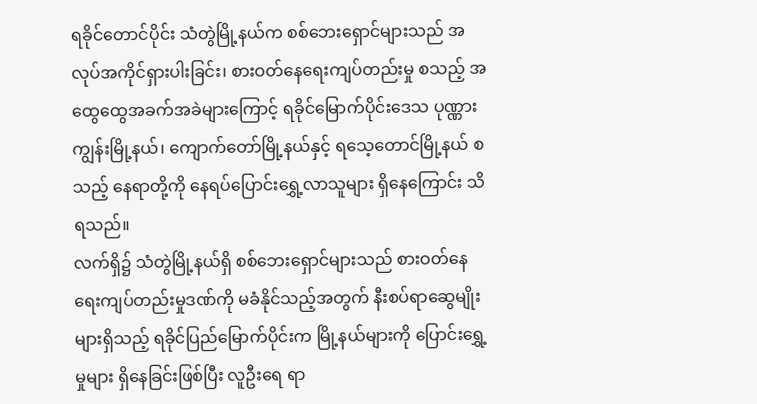ရခိုင်တောင်ပိုင်း သံတွဲမြို့နယ်က စစ်ဘေးရှောင်များသည် အလုပ်အကိုင်ရှားပါးခြင်း၊ စားဝတ်နေရေးကျပ်တည်းမှု စသည့် အထွေထွေအခက်အခဲများကြောင့် ရခိုင်မြောက်ပိုင်းဒေသ ပုဏ္ဏားကျွန်းမြို့နယ်၊ ကျောက်တော်မြို့နယ်နှင့် ရသေ့တောင်မြို့နယ် စသည့် နေရာတို့ကို နေရပ်ပြောင်းရွှေ့လာသူများ ရှိနေကြောင်း သိရသည်။
လက်ရှိ၌ သံတွဲမြို့နယ်ရှိ စစ်ဘေးရှောင်များသည် စားဝတ်နေရေးကျပ်တည်းမှုဒဏ်ကို မခံနိုင်သည့်အတွက် နီးစပ်ရာဆွေမျိုးများရှိသည့် ရခိုင်ပြည်မြောက်ပိုင်းက မြို့နယ်များကို ပြောင်းရွှေ့မှုများ ရှိနေခြင်းဖြစ်ပြီး လူဦးရေ ရာ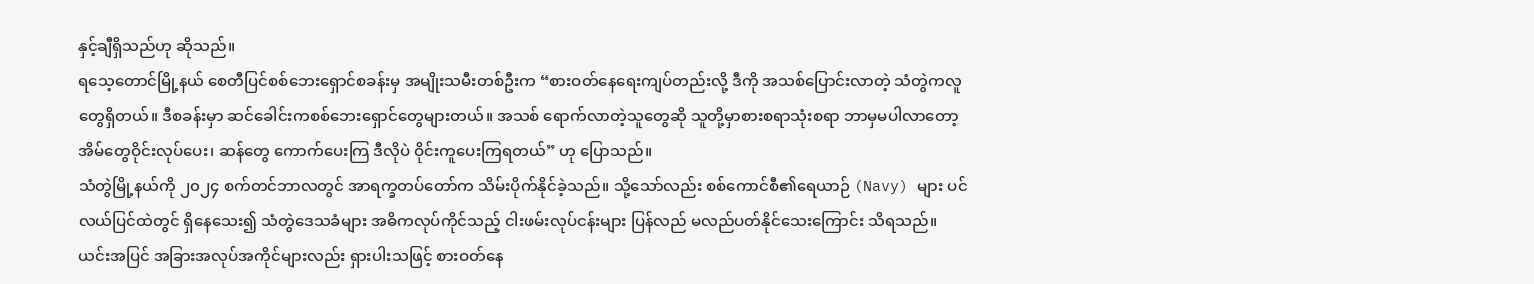နှင့်ချီရှိသည်ဟု ဆိုသည်။
ရသေ့တောင်မြို့နယ် စေတီပြင်စစ်ဘေးရှောင်စခန်းမှ အမျိုးသမီးတစ်ဦးက “စားဝတ်နေရေးကျပ်တည်းလို့ ဒီကို အသစ်ပြောင်းလာတဲ့ သံတွဲကလူတွေရှိတယ်။ ဒီစခန်းမှာ ဆင်ခေါင်းကစစ်ဘေးရှောင်တွေများတယ်။ အသစ် ရောက်လာတဲ့သူတွေဆို သူတို့မှာစားစရာသုံးစရာ ဘာမှမပါလာတော့ အိမ်တွေဝိုင်းလုပ်ပေး၊ ဆန်တွေ ကောက်ပေးကြ ဒီလိုပဲ ဝိုင်းကူပေးကြရတယ်” ဟု ပြောသည်။
သံတွဲမြို့နယ်ကို ၂၀၂၄ စက်တင်ဘာလတွင် အာရက္ခတပ်တော်က သိမ်းပိုက်နိုင်ခဲ့သည်။ သို့သော်လည်း စစ်ကောင်စီ၏ရေယာဉ် (Navy) များ ပင်လယ်ပြင်ထဲတွင် ရှိနေသေး၍ သံတွဲဒေသခံများ အဓိကလုပ်ကိုင်သည့် ငါးဖမ်းလုပ်ငန်းများ ပြန်လည် မလည်ပတ်နိုင်သေးကြောင်း သိရသည်။
ယင်းအပြင် အခြားအလုပ်အကိုင်များလည်း ရှားပါးသဖြင့် စားဝတ်နေ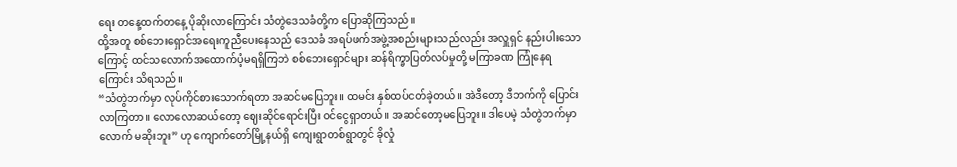ရေး တနေ့ထက်တနေ့ ပိုဆိုးလာကြောင်း သံတွဲဒေသခံတို့က ပြောဆိုကြသည်။
ထို့အတူ စစ်ဘေးရှောင်အရေးကူညီပေးနေသည် ဒေသခံ အရပ်ဖက်အဖွဲ့အစည်းများသည်လည်း အလှူရှင် နည်းပါးသောကြောင့် ထင်သလောက်အထောက်ပံ့မရရှိကြဘဲ စစ်ဘေးရှောင်များ ဆန်ရိက္ခာပြတ်လပ်မှုတို့ မကြာခဏ ကြုံနေရကြောင်း သိရသည်။
“သံတွဲဘက်မှာ လုပ်ကိုင်စားသောက်ရတာ အဆင်မပြေဘူး။ ထမင်း နှစ်ထပ်ငတ်ခဲ့တယ်။ အဲဒီတော့ ဒီဘက်ကို ပြောင်းလာကြတာ။ လောလောဆယ်တော့ ဈေးဆိုင်ရောင်းပြီး ဝင်ငွေရှာတယ်။ အဆင်တော့မပြေဘူး။ ဒါပေမဲ့ သံတွဲဘက်မှာလောက် မဆိုးဘူး” ဟု ကျောက်တော်မြို့နယ်ရှိ ကျေးရွာတစ်ရွာတွင် ခိုလှုံ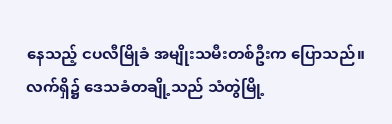နေသည့် ငပလီမြိုခံ အမျိုးသမီးတစ်ဦးက ပြောသည်။
လက်ရှိ၌ ဒေသခံတချို့သည် သံတွဲမြို့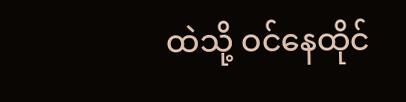ထဲသို့ ဝင်နေထိုင်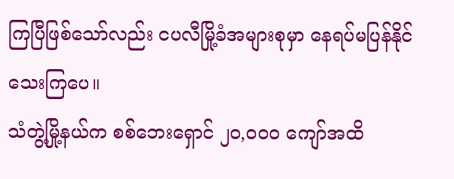ကြပြီဖြစ်သော်လည်း ငပလီမြို့ခံအများစုမှာ နေရပ်မပြန်နိုင်သေးကြပေ။
သံတွဲ့မြို့နယ်က စစ်ဘေးရှောင် ၂၀,၀၀၀ ကျော်အထိ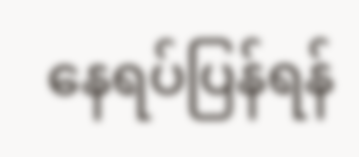နေရပ်ပြန်ရန်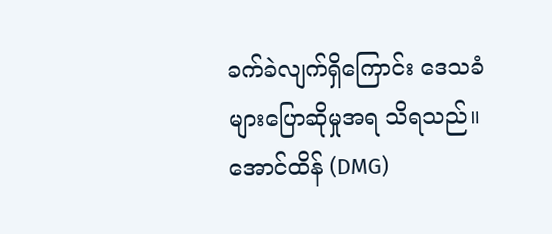ခက်ခဲလျက်ရှိကြောင်း ဒေသခံများပြောဆိုမှုအရ သိရသည်။
အောင်ထိန် (DMG)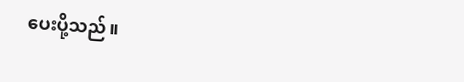ပေးပို့သည်။